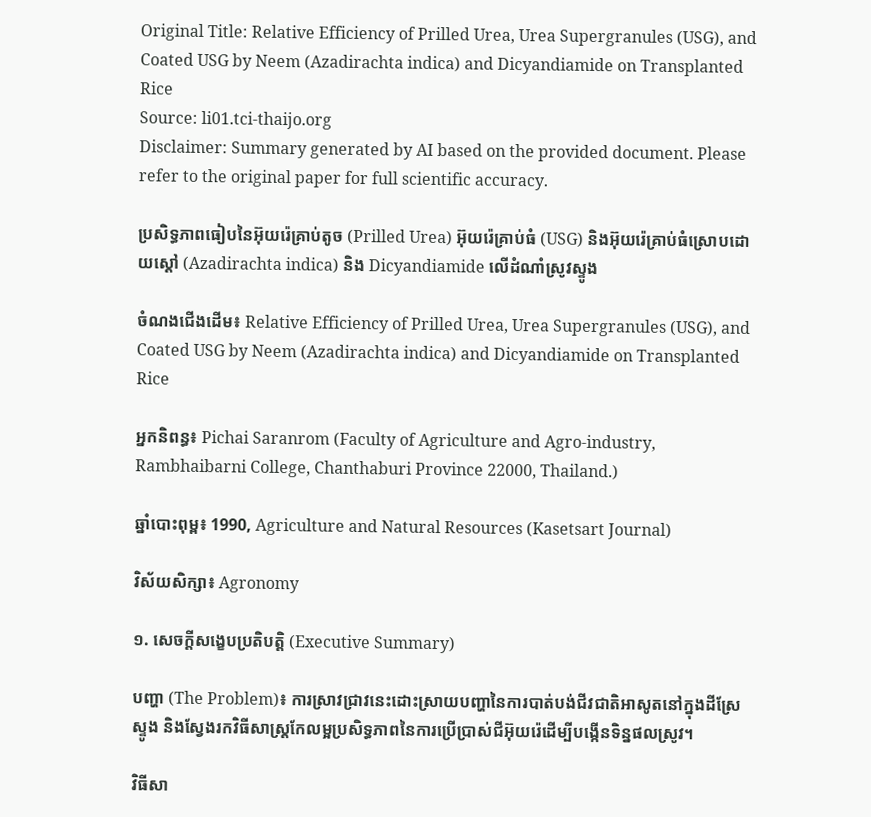Original Title: Relative Efficiency of Prilled Urea, Urea Supergranules (USG), and Coated USG by Neem (Azadirachta indica) and Dicyandiamide on Transplanted Rice
Source: li01.tci-thaijo.org
Disclaimer: Summary generated by AI based on the provided document. Please refer to the original paper for full scientific accuracy.

ប្រសិទ្ធភាពធៀបនៃអ៊ុយរ៉េគ្រាប់តូច (Prilled Urea) អ៊ុយរ៉េគ្រាប់ធំ (USG) និងអ៊ុយរ៉េគ្រាប់ធំស្រោបដោយស្តៅ (Azadirachta indica) និង Dicyandiamide លើដំណាំស្រូវស្ទូង

ចំណងជើងដើម៖ Relative Efficiency of Prilled Urea, Urea Supergranules (USG), and Coated USG by Neem (Azadirachta indica) and Dicyandiamide on Transplanted Rice

អ្នកនិពន្ធ៖ Pichai Saranrom (Faculty of Agriculture and Agro-industry, Rambhaibarni College, Chanthaburi Province 22000, Thailand.)

ឆ្នាំបោះពុម្ព៖ 1990, Agriculture and Natural Resources (Kasetsart Journal)

វិស័យសិក្សា៖ Agronomy

១. សេចក្តីសង្ខេបប្រតិបត្តិ (Executive Summary)

បញ្ហា (The Problem)៖ ការស្រាវជ្រាវនេះដោះស្រាយបញ្ហានៃការបាត់បង់ជីវជាតិអាសូតនៅក្នុងដីស្រែស្ទូង និងស្វែងរកវិធីសាស្រ្តកែលម្អប្រសិទ្ធភាពនៃការប្រើប្រាស់ជីអ៊ុយរ៉េដើម្បីបង្កើនទិន្នផលស្រូវ។

វិធីសា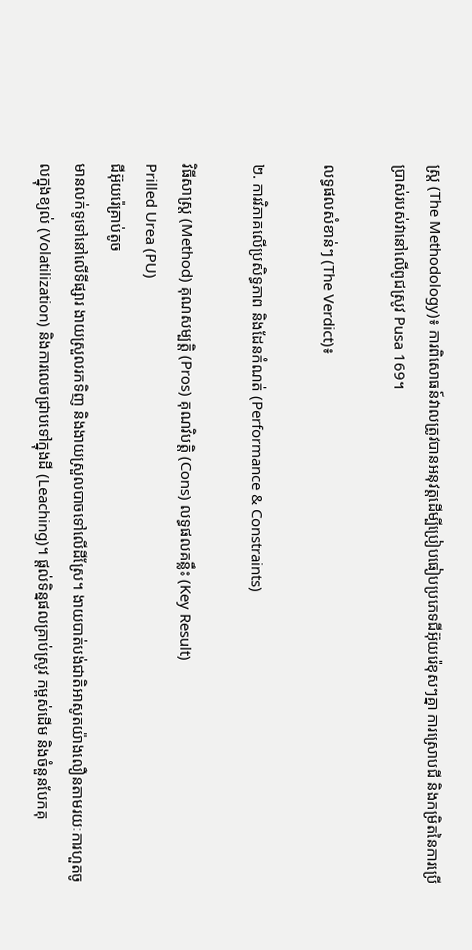ស្ត្រ (The Methodology)៖ ការពិសោធន៍វាលត្រូវបានអនុវត្តដើម្បីប្រៀបធៀបប្រភេទជីអ៊ុយរ៉េខុសៗគ្នា ការស្រោបជី និងកម្រិតនៃការប្រើប្រាស់របស់វានៅលើពូជស្រូវ Pusa 169។

លទ្ធផលសំខាន់ៗ (The Verdict)៖

២. ការវិភាគលើប្រសិទ្ធភាព និងដែនកំណត់ (Performance & Constraints)

វិធីសាស្ត្រ (Method) គុណសម្បត្តិ (Pros) គុណវិបត្តិ (Cons) លទ្ធផលគន្លឹះ (Key Result)
Prilled Urea (PU)
ជីអ៊ុយរ៉េគ្រាប់តូច
មានលក់ទូទៅនៅលើទីផ្សារ ងាយស្រួលរកទិញ និងងាយស្រួលបាចទៅលើដីស្រែ។ ងាយបាត់បង់ជាតិអាសូតយ៉ាងលឿនតាមរយៈការហួតចូលក្នុងខ្យល់ (Volatilization) និងការលេចជ្រាបទៅក្នុងដី (Leaching)។ ផ្តល់ទិន្នផលគ្រាប់ស្រូវ កម្ពស់ដើម និងចំនួនបែកគុ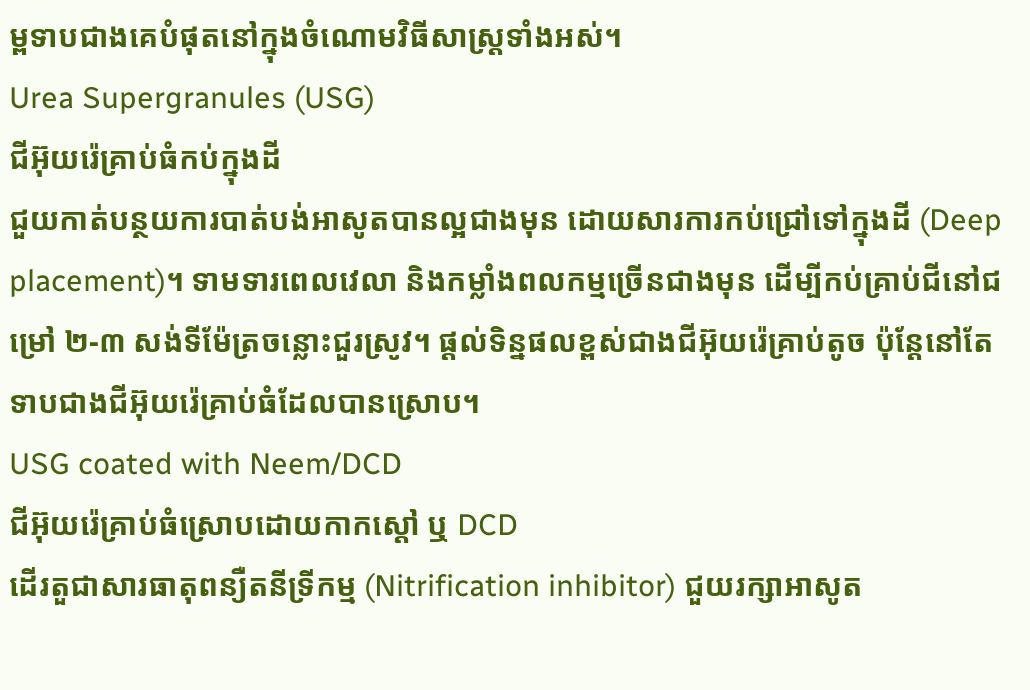ម្ពទាបជាងគេបំផុតនៅក្នុងចំណោមវិធីសាស្រ្តទាំងអស់។
Urea Supergranules (USG)
ជីអ៊ុយរ៉េគ្រាប់ធំកប់ក្នុងដី
ជួយកាត់បន្ថយការបាត់បង់អាសូតបានល្អជាងមុន ដោយសារការកប់ជ្រៅទៅក្នុងដី (Deep placement)។ ទាមទារពេលវេលា និងកម្លាំងពលកម្មច្រើនជាងមុន ដើម្បីកប់គ្រាប់ជីនៅជម្រៅ ២-៣ សង់ទីម៉ែត្រចន្លោះជួរស្រូវ។ ផ្តល់ទិន្នផលខ្ពស់ជាងជីអ៊ុយរ៉េគ្រាប់តូច ប៉ុន្តែនៅតែទាបជាងជីអ៊ុយរ៉េគ្រាប់ធំដែលបានស្រោប។
USG coated with Neem/DCD
ជីអ៊ុយរ៉េគ្រាប់ធំស្រោបដោយកាកស្តៅ ឬ DCD
ដើរតួជាសារធាតុពន្យឺតនីទ្រីកម្ម (Nitrification inhibitor) ជួយរក្សាអាសូត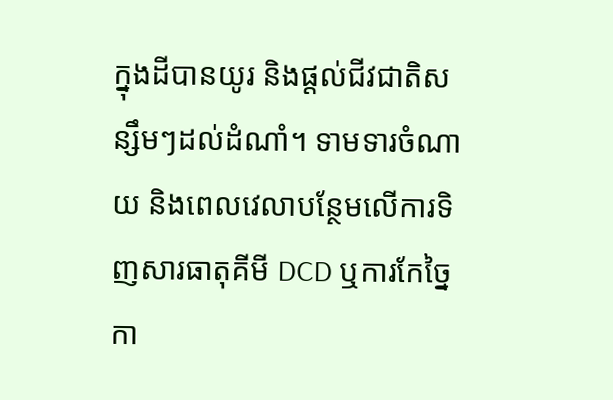ក្នុងដីបានយូរ និងផ្តល់ជីវជាតិសន្សឹមៗដល់ដំណាំ។ ទាមទារចំណាយ និងពេលវេលាបន្ថែមលើការទិញសារធាតុគីមី DCD ឬការកែច្នៃកា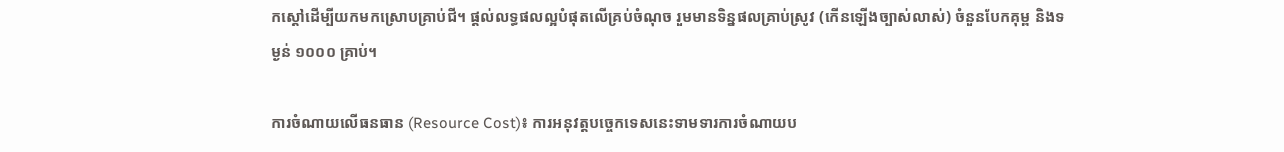កស្តៅដើម្បីយកមកស្រោបគ្រាប់ជី។ ផ្តល់លទ្ធផលល្អបំផុតលើគ្រប់ចំណុច រួមមានទិន្នផលគ្រាប់ស្រូវ (កើនឡើងច្បាស់លាស់) ចំនួនបែកគុម្ព និងទម្ងន់ ១០០០ គ្រាប់។

ការចំណាយលើធនធាន (Resource Cost)៖ ការអនុវត្តបច្ចេកទេសនេះទាមទារការចំណាយប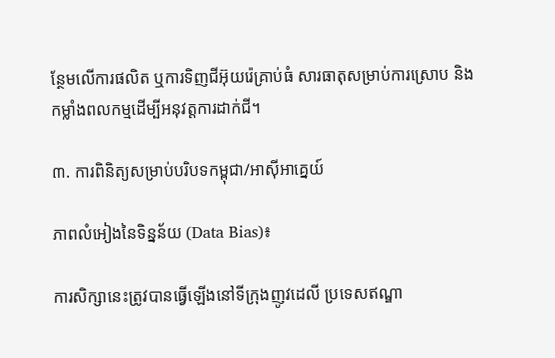ន្ថែមលើការផលិត ឬការទិញជីអ៊ុយរ៉េគ្រាប់ធំ សារធាតុសម្រាប់ការស្រោប និងកម្លាំងពលកម្មដើម្បីអនុវត្តការដាក់ជី។

៣. ការពិនិត្យសម្រាប់បរិបទកម្ពុជា/អាស៊ីអាគ្នេយ៍

ភាពលំអៀងនៃទិន្នន័យ (Data Bias)៖

ការសិក្សានេះត្រូវបានធ្វើឡើងនៅទីក្រុងញូវដេលី ប្រទេសឥណ្ឌា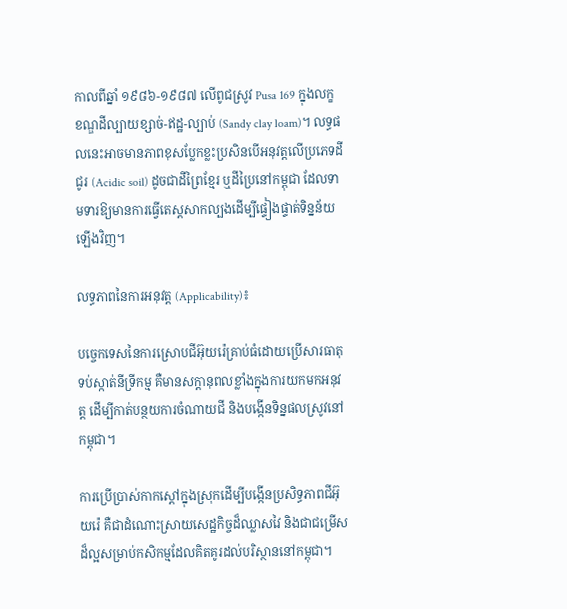កាលពីឆ្នាំ ១៩៨៦-១៩៨៧ លើពូជស្រូវ Pusa 169 ក្នុងលក្ខខណ្ឌដីល្បាយខ្សាច់-ឥដ្ឋ-ល្បាប់ (Sandy clay loam)។ លទ្ធផលនេះអាចមានភាពខុសប្លែកខ្លះប្រសិនបើអនុវត្តលើប្រភេទដីជូរ (Acidic soil) ដូចជាដីព្រៃខ្មែរ ឬដីប្រៃនៅកម្ពុជា ដែលទាមទារឱ្យមានការធ្វើតេស្តសាកល្បងដើម្បីផ្ទៀងផ្ទាត់ទិន្នន័យឡើងវិញ។

លទ្ធភាពនៃការអនុវត្ត (Applicability)៖

បច្ចេកទេសនៃការស្រោបជីអ៊ុយរ៉េគ្រាប់ធំដោយប្រើសារធាតុទប់ស្កាត់នីទ្រីកម្ម គឺមានសក្តានុពលខ្លាំងក្នុងការយកមកអនុវត្ត ដើម្បីកាត់បន្ថយការចំណាយជី និងបង្កើនទិន្នផលស្រូវនៅកម្ពុជា។

ការប្រើប្រាស់កាកស្តៅក្នុងស្រុកដើម្បីបង្កើនប្រសិទ្ធភាពជីអ៊ុយរ៉េ គឺជាដំណោះស្រាយសេដ្ឋកិច្ចដ៏ឈ្លាសវៃ និងជាជម្រើសដ៏ល្អសម្រាប់កសិកម្មដែលគិតគូរដល់បរិស្ថាននៅកម្ពុជា។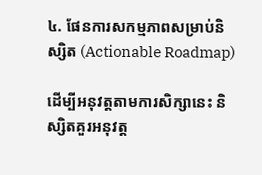៤. ផែនការសកម្មភាពសម្រាប់និស្សិត (Actionable Roadmap)

ដើម្បីអនុវត្តតាមការសិក្សានេះ និស្សិតគួរអនុវត្ត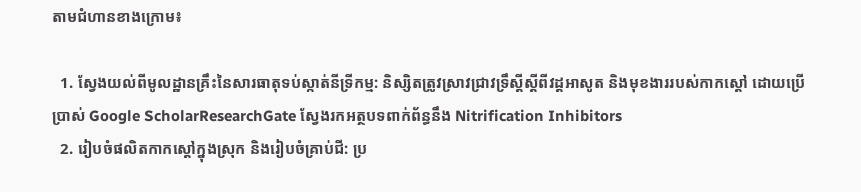តាមជំហានខាងក្រោម៖

  1. ស្វែងយល់ពីមូលដ្ឋានគ្រឹះនៃសារធាតុទប់ស្កាត់នីទ្រីកម្ម: និស្សិតត្រូវស្រាវជ្រាវទ្រឹស្តីស្តីពីវដ្តអាសូត និងមុខងាររបស់កាកស្តៅ ដោយប្រើប្រាស់ Google ScholarResearchGate ស្វែងរកអត្ថបទពាក់ព័ន្ធនឹង Nitrification Inhibitors
  2. រៀបចំផលិតកាកស្តៅក្នុងស្រុក និងរៀបចំគ្រាប់ជី: ប្រ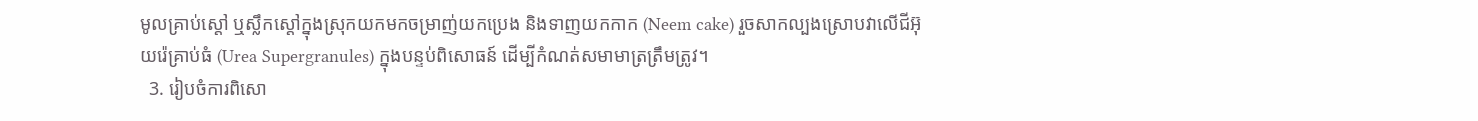មូលគ្រាប់ស្តៅ ឬស្លឹកស្តៅក្នុងស្រុកយកមកចម្រាញ់យកប្រេង និងទាញយកកាក (Neem cake) រួចសាកល្បងស្រោបវាលើជីអ៊ុយរ៉េគ្រាប់ធំ (Urea Supergranules) ក្នុងបន្ទប់ពិសោធន៍ ដើម្បីកំណត់សមាមាត្រត្រឹមត្រូវ។
  3. រៀបចំការពិសោ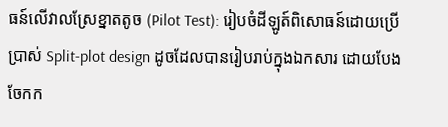ធន៍លើវាលស្រែខ្នាតតូច (Pilot Test): រៀបចំដីឡូត៍ពិសោធន៍ដោយប្រើប្រាស់ Split-plot design ដូចដែលបានរៀបរាប់ក្នុងឯកសារ ដោយបែងចែកក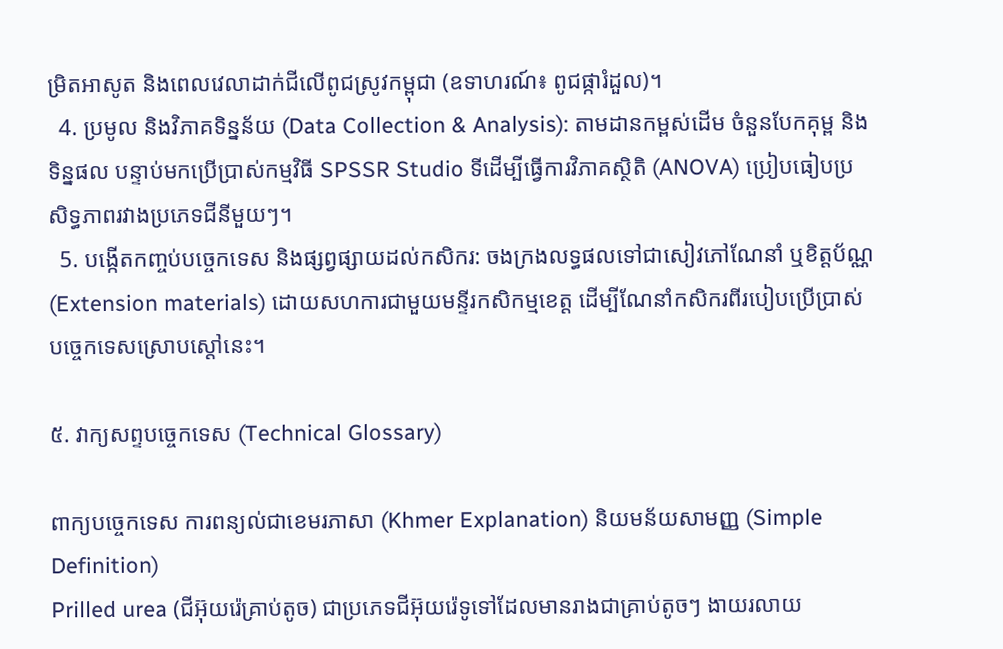ម្រិតអាសូត និងពេលវេលាដាក់ជីលើពូជស្រូវកម្ពុជា (ឧទាហរណ៍៖ ពូជផ្ការំដួល)។
  4. ប្រមូល និងវិភាគទិន្នន័យ (Data Collection & Analysis): តាមដានកម្ពស់ដើម ចំនួនបែកគុម្ព និងទិន្នផល បន្ទាប់មកប្រើប្រាស់កម្មវិធី SPSSR Studio ទីដើម្បីធ្វើការវិភាគស្ថិតិ (ANOVA) ប្រៀបធៀបប្រសិទ្ធភាពរវាងប្រភេទជីនីមួយៗ។
  5. បង្កើតកញ្ចប់បច្ចេកទេស និងផ្សព្វផ្សាយដល់កសិករ: ចងក្រងលទ្ធផលទៅជាសៀវភៅណែនាំ ឬខិត្តប័ណ្ណ (Extension materials) ដោយសហការជាមួយមន្ទីរកសិកម្មខេត្ត ដើម្បីណែនាំកសិករពីរបៀបប្រើប្រាស់បច្ចេកទេសស្រោបស្តៅនេះ។

៥. វាក្យសព្ទបច្ចេកទេស (Technical Glossary)

ពាក្យបច្ចេកទេស ការពន្យល់ជាខេមរភាសា (Khmer Explanation) និយមន័យសាមញ្ញ (Simple Definition)
Prilled urea (ជីអ៊ុយរ៉េគ្រាប់តូច) ជាប្រភេទជីអ៊ុយរ៉េទូទៅដែលមានរាងជាគ្រាប់តូចៗ ងាយរលាយ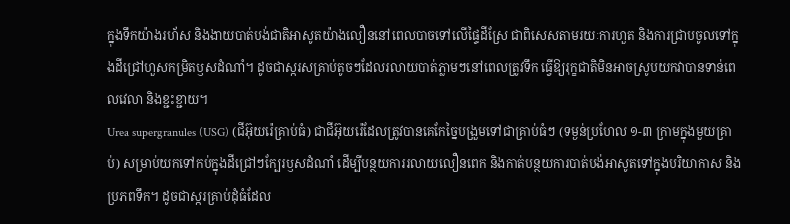ក្នុងទឹកយ៉ាងរហ័ស និងងាយបាត់បង់ជាតិអាសូតយ៉ាងលឿននៅពេលបាចទៅលើផ្ទៃដីស្រែ ជាពិសេសតាមរយៈការហួត និងការជ្រាបចូលទៅក្នុងដីជ្រៅហួសកម្រិតឫសដំណាំ។ ដូចជាស្ករសគ្រាប់តូចៗដែលរលាយបាត់ភ្លាមៗនៅពេលត្រូវទឹក ធ្វើឱ្យរុក្ខជាតិមិនអាចស្រូបយកវាបានទាន់ពេលវេលា និងខ្ជះខ្ជាយ។
Urea supergranules (USG) (ជីអ៊ុយរ៉េគ្រាប់ធំ) ជាជីអ៊ុយរ៉េដែលត្រូវបានគេកែច្នៃបង្រួមទៅជាគ្រាប់ធំៗ (ទម្ងន់ប្រហែល ១-៣ ក្រាមក្នុងមួយគ្រាប់) សម្រាប់យកទៅកប់ក្នុងដីជ្រៅៗក្បែរឫសដំណាំ ដើម្បីបន្ថយការរលាយលឿនពេក និងកាត់បន្ថយការបាត់បង់អាសូតទៅក្នុងបរិយាកាស និងប្រភពទឹក។ ដូចជាស្ករគ្រាប់ដុំធំដែល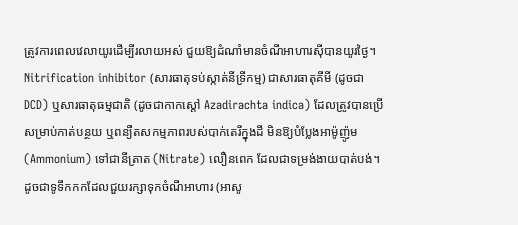ត្រូវការពេលវេលាយូរដើម្បីរលាយអស់ ជួយឱ្យដំណាំមានចំណីអាហារស៊ីបានយូរថ្ងៃ។
Nitrification inhibitor (សារធាតុទប់ស្កាត់នីទ្រីកម្ម) ជាសារធាតុគីមី (ដូចជា DCD) ឬសារធាតុធម្មជាតិ (ដូចជាកាកស្តៅ Azadirachta indica) ដែលត្រូវបានប្រើសម្រាប់កាត់បន្ថយ ឬពន្យឺតសកម្មភាពរបស់បាក់តេរីក្នុងដី មិនឱ្យបំប្លែងអាម៉ូញ៉ូម (Ammonium) ទៅជានីត្រាត (Nitrate) លឿនពេក ដែលជាទម្រង់ងាយបាត់បង់។ ដូចជាទូទឹកកកដែលជួយរក្សាទុកចំណីអាហារ (អាសូ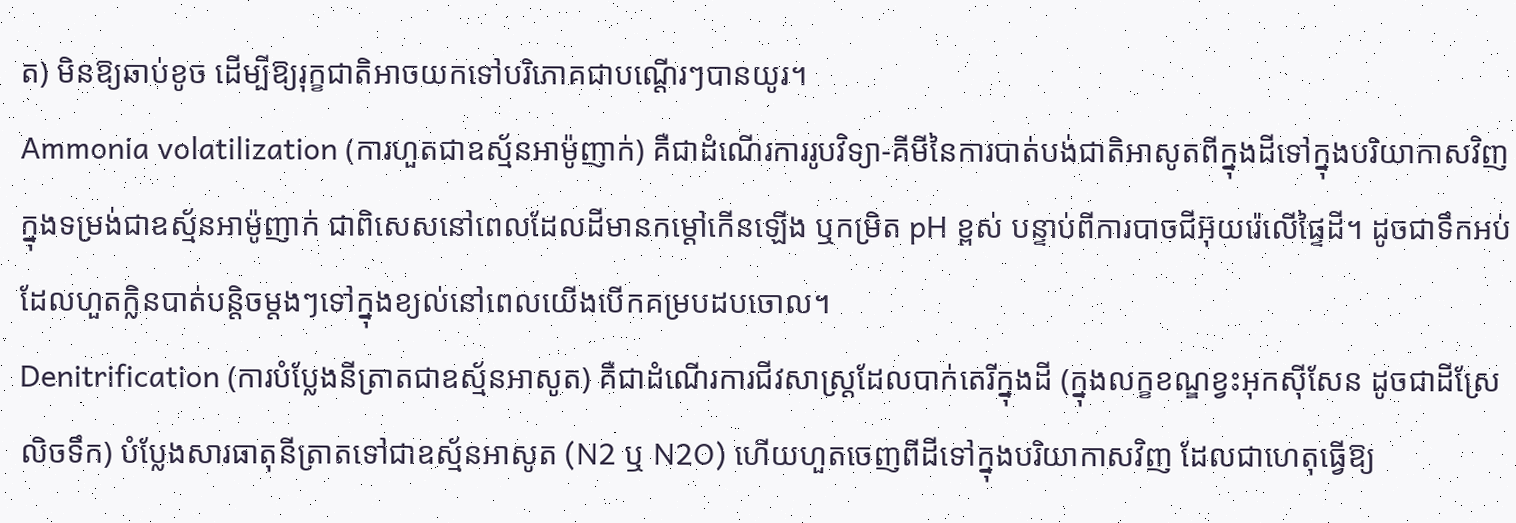ត) មិនឱ្យឆាប់ខូច ដើម្បីឱ្យរុក្ខជាតិអាចយកទៅបរិភោគជាបណ្តើរៗបានយូរ។
Ammonia volatilization (ការហួតជាឧស្ម័នអាម៉ូញាក់) គឺជាដំណើរការរូបវិទ្យា-គីមីនៃការបាត់បង់ជាតិអាសូតពីក្នុងដីទៅក្នុងបរិយាកាសវិញ ក្នុងទម្រង់ជាឧស្ម័នអាម៉ូញាក់ ជាពិសេសនៅពេលដែលដីមានកម្តៅកើនឡើង ឬកម្រិត pH ខ្ពស់ បន្ទាប់ពីការបាចជីអ៊ុយរ៉េលើផ្ទៃដី។ ដូចជាទឹកអប់ដែលហួតក្លិនបាត់បន្តិចម្តងៗទៅក្នុងខ្យល់នៅពេលយើងបើកគម្របដបចោល។
Denitrification (ការបំប្លែងនីត្រាតជាឧស្ម័នអាសូត) គឺជាដំណើរការជីវសាស្រ្តដែលបាក់តេរីក្នុងដី (ក្នុងលក្ខខណ្ឌខ្វះអុកស៊ីសែន ដូចជាដីស្រែលិចទឹក) បំប្លែងសារធាតុនីត្រាតទៅជាឧស្ម័នអាសូត (N2 ឬ N2O) ហើយហួតចេញពីដីទៅក្នុងបរិយាកាសវិញ ដែលជាហេតុធ្វើឱ្យ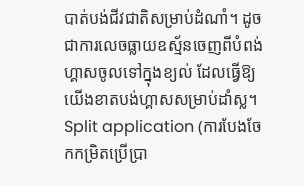បាត់បង់ជីវជាតិសម្រាប់ដំណាំ។ ដូចជាការលេចធ្លាយឧស្ម័នចេញពីបំពង់ហ្គាសចូលទៅក្នុងខ្យល់ ដែលធ្វើឱ្យយើងខាតបង់ហ្គាសសម្រាប់ដាំស្ល។
Split application (ការបែងចែកកម្រិតប្រើប្រា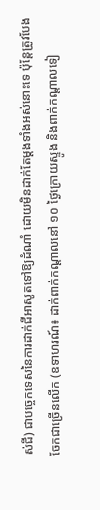ស់ជី) ជាបច្ចេកទេសនៃការដាក់ជីអាសូតទៅឱ្យដំណាំ ដោយមិនដាក់តែម្តងទាំងអស់នោះទេ ប៉ុន្តែត្រូវបែងចែកជាច្រើនលើក (ឧទាហរណ៍៖ ដាក់ពាក់កណ្តាលនៅ ១០ ថ្ងៃក្រោយស្ទូង និងពាក់កណ្តាលទៀ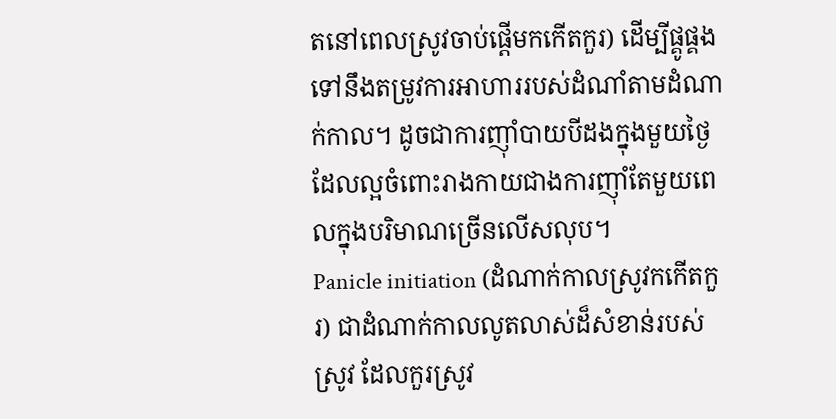តនៅពេលស្រូវចាប់ផ្តើមកកើតកួរ) ដើម្បីផ្គូផ្គងទៅនឹងតម្រូវការអាហាររបស់ដំណាំតាមដំណាក់កាល។ ដូចជាការញ៉ាំបាយបីដងក្នុងមួយថ្ងៃ ដែលល្អចំពោះរាងកាយជាងការញ៉ាំតែមួយពេលក្នុងបរិមាណច្រើនលើសលុប។
Panicle initiation (ដំណាក់កាលស្រូវកកើតកួរ) ជាដំណាក់កាលលូតលាស់ដ៏សំខាន់របស់ស្រូវ ដែលកួរស្រូវ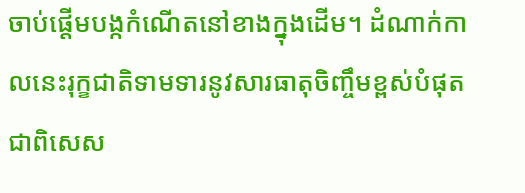ចាប់ផ្តើមបង្កកំណើតនៅខាងក្នុងដើម។ ដំណាក់កាលនេះរុក្ខជាតិទាមទារនូវសារធាតុចិញ្ចឹមខ្ពស់បំផុត ជាពិសេស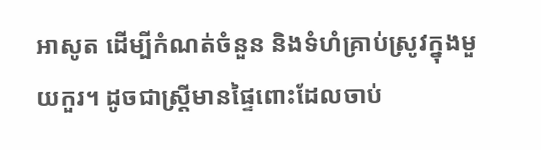អាសូត ដើម្បីកំណត់ចំនួន និងទំហំគ្រាប់ស្រូវក្នុងមួយកួរ។ ដូចជាស្ត្រីមានផ្ទៃពោះដែលចាប់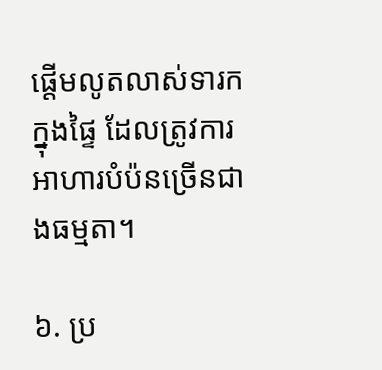ផ្តើមលូតលាស់ទារកក្នុងផ្ទៃ ដែលត្រូវការអាហារបំប៉នច្រើនជាងធម្មតា។

៦. ប្រ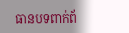ធានបទពាក់ព័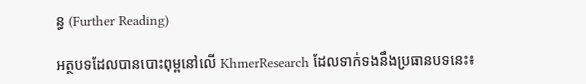ន្ធ (Further Reading)

អត្ថបទដែលបានបោះពុម្ពនៅលើ KhmerResearch ដែលទាក់ទងនឹងប្រធានបទនេះ៖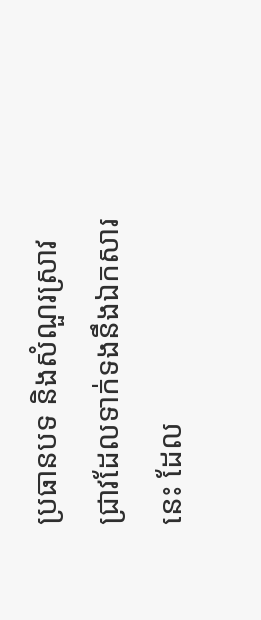ប្រធានបទ និងសំណួរស្រាវជ្រាវដែលទាក់ទងនឹងឯកសារនេះ ដែល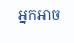អ្នកអាច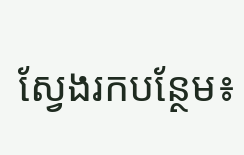ស្វែងរកបន្ថែម៖